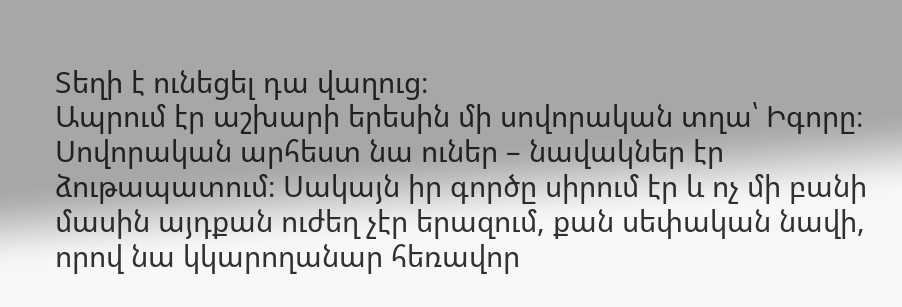Տեղի է ունեցել դա վաղուց։
Ապրում էր աշխարի երեսին մի սովորական տղա՝ Իգորը։ Սովորական արհեստ նա ուներ – նավակներ էր ձութապատում։ Սակայն իր գործը սիրում էր և ոչ մի բանի մասին այդքան ուժեղ չէր երազում, քան սեփական նավի, որով նա կկարողանար հեռավոր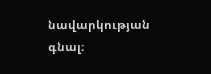նավարկության գնալ։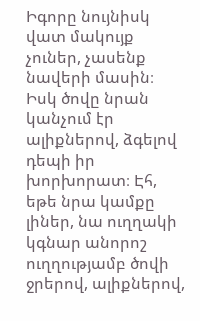Իգորը նույնիսկ վատ մակույք չուներ, չասենք նավերի մասին։ Իսկ ծովը նրան կանչում էր ալիքներով, ձգելով դեպի իր խորխորատ։ Էհ, եթե նրա կամքը լիներ, նա ուղղակի կգնար անորոշ ուղղությամբ ծովի ջրերով, ալիքներով,